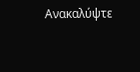Ανακαλύψτε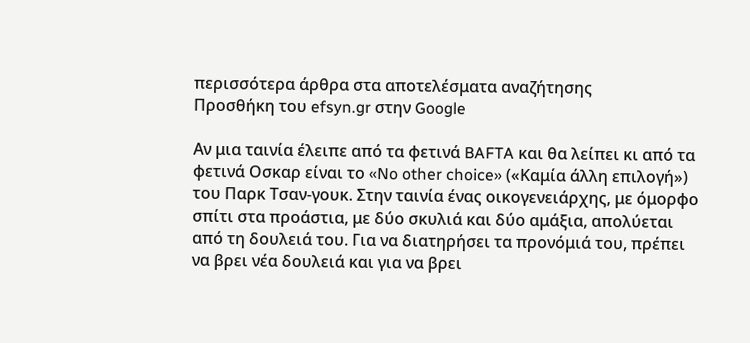περισσότερα άρθρα στα αποτελέσματα αναζήτησης
Προσθήκη του efsyn.gr στην Google

Αν μια ταινία έλειπε από τα φετινά BAFTA και θα λείπει κι από τα φετινά Οσκαρ είναι το «No other choice» («Καμία άλλη επιλογή») του Παρκ Τσαν-γουκ. Στην ταινία ένας οικογενειάρχης, με όμορφο σπίτι στα προάστια, με δύο σκυλιά και δύο αμάξια, απολύεται από τη δουλειά του. Για να διατηρήσει τα προνόμιά του, πρέπει να βρει νέα δουλειά και για να βρει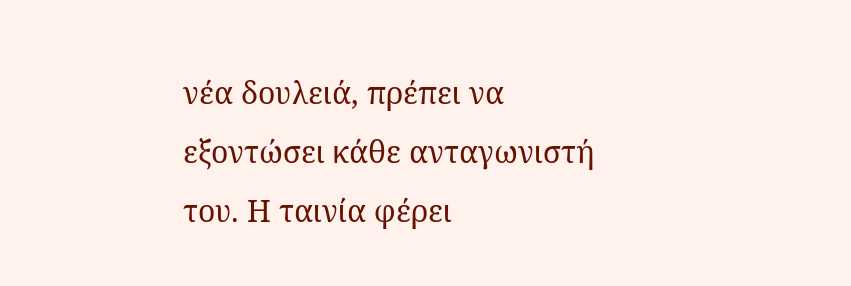νέα δουλειά, πρέπει να εξοντώσει κάθε ανταγωνιστή του. Η ταινία φέρει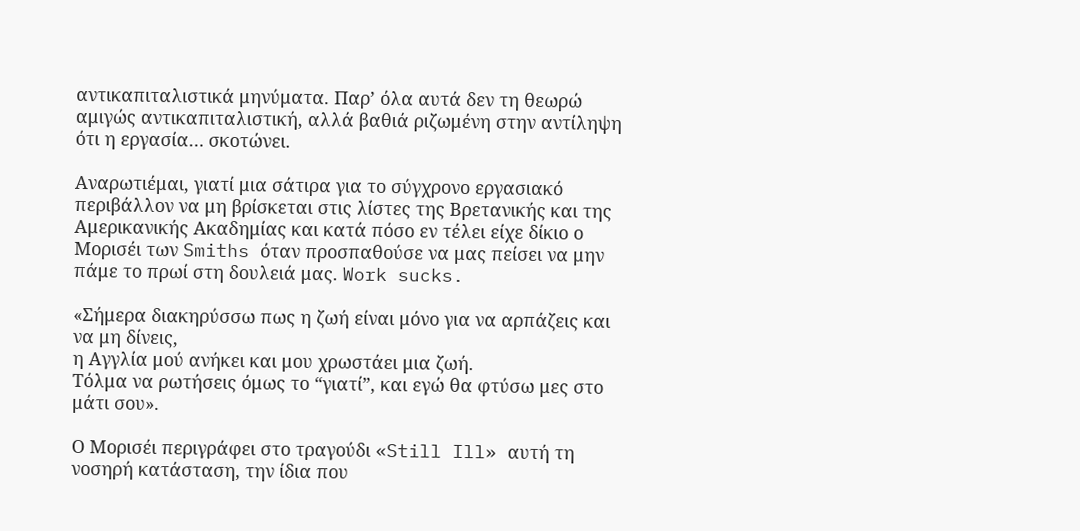αντικαπιταλιστικά μηνύματα. Παρ’ όλα αυτά δεν τη θεωρώ αμιγώς αντικαπιταλιστική, αλλά βαθιά ριζωμένη στην αντίληψη ότι η εργασία… σκοτώνει.

Αναρωτιέμαι, γιατί μια σάτιρα για το σύγχρονο εργασιακό περιβάλλον να μη βρίσκεται στις λίστες της Βρετανικής και της Αμερικανικής Ακαδημίας και κατά πόσο εν τέλει είχε δίκιο ο Μορισέι των Smiths όταν προσπαθούσε να μας πείσει να μην πάμε το πρωί στη δουλειά μας. Work sucks.

«Σήμερα διακηρύσσω πως η ζωή είναι μόνο για να αρπάζεις και να μη δίνεις,
η Αγγλία μού ανήκει και μου χρωστάει μια ζωή.
Τόλμα να ρωτήσεις όμως το “γιατί”, και εγώ θα φτύσω μες στο μάτι σου».

Ο Μορισέι περιγράφει στο τραγούδι «Still Ill» αυτή τη νοσηρή κατάσταση, την ίδια που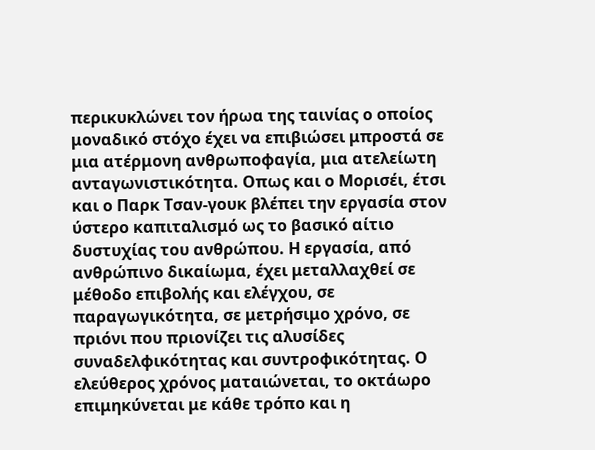περικυκλώνει τον ήρωα της ταινίας ο οποίος μοναδικό στόχο έχει να επιβιώσει μπροστά σε μια ατέρμονη ανθρωποφαγία, μια ατελείωτη ανταγωνιστικότητα. Οπως και ο Μορισέι, έτσι και ο Παρκ Τσαν-γουκ βλέπει την εργασία στον ύστερο καπιταλισμό ως το βασικό αίτιο δυστυχίας του ανθρώπου. Η εργασία, από ανθρώπινο δικαίωμα, έχει μεταλλαχθεί σε μέθοδο επιβολής και ελέγχου, σε παραγωγικότητα, σε μετρήσιμο χρόνο, σε πριόνι που πριονίζει τις αλυσίδες συναδελφικότητας και συντροφικότητας. Ο ελεύθερος χρόνος ματαιώνεται, το οκτάωρο επιμηκύνεται με κάθε τρόπο και η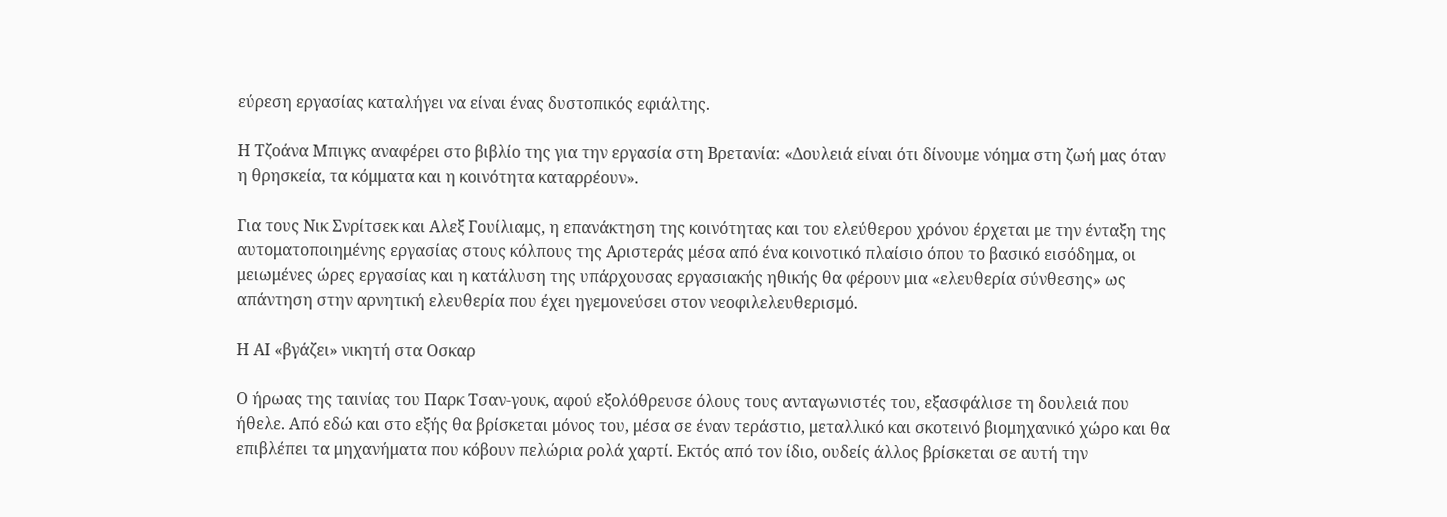εύρεση εργασίας καταλήγει να είναι ένας δυστοπικός εφιάλτης.

Η Τζοάνα Μπιγκς αναφέρει στο βιβλίο της για την εργασία στη Βρετανία: «Δουλειά είναι ότι δίνουμε νόημα στη ζωή μας όταν η θρησκεία, τα κόμματα και η κοινότητα καταρρέουν».

Για τους Νικ Σνρίτσεκ και Αλεξ Γουίλιαμς, η επανάκτηση της κοινότητας και του ελεύθερου χρόνου έρχεται με την ένταξη της αυτοματοποιημένης εργασίας στους κόλπους της Αριστεράς μέσα από ένα κοινοτικό πλαίσιο όπου το βασικό εισόδημα, οι μειωμένες ώρες εργασίας και η κατάλυση της υπάρχουσας εργασιακής ηθικής θα φέρουν μια «ελευθερία σύνθεσης» ως απάντηση στην αρνητική ελευθερία που έχει ηγεμονεύσει στον νεοφιλελευθερισμό.

Η ΑΙ «βγάζει» νικητή στα Οσκαρ

Ο ήρωας της ταινίας του Παρκ Τσαν-γουκ, αφού εξολόθρευσε όλους τους ανταγωνιστές του, εξασφάλισε τη δουλειά που ήθελε. Από εδώ και στο εξής θα βρίσκεται μόνος του, μέσα σε έναν τεράστιο, μεταλλικό και σκοτεινό βιομηχανικό χώρο και θα επιβλέπει τα μηχανήματα που κόβουν πελώρια ρολά χαρτί. Εκτός από τον ίδιο, ουδείς άλλος βρίσκεται σε αυτή την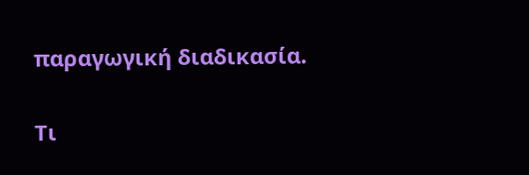παραγωγική διαδικασία.

Τι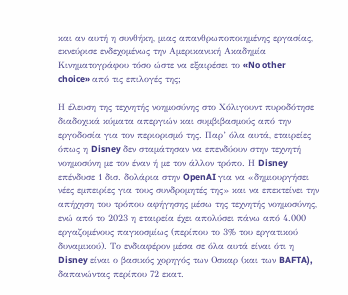και αν αυτή η συνθήκη, μιας απανθρωποποιημένης εργασίας, εκνεύρισε ενδεχομένως την Αμερικανική Ακαδημία Κινηματογράφου τόσο ώστε να εξαιρέσει το «No other choice» από τις επιλογές της;

Η έλευση της τεχνητής νοημοσύνης στο Χόλιγουντ πυροδότησε διαδοχικά κύματα απεργιών και συμβιβασμούς από την εργοδοσία για τον περιορισμό της. Παρ’ όλα αυτά, εταιρείες όπως η Disney δεν σταμάτησαν να επενδύουν στην τεχνητή νοημοσύνη με τον έναν ή με τον άλλον τρόπο. Η Disney επένδυσε 1 δισ. δολάρια στην OpenAI για να «δημιουργήσει νέες εμπειρίες για τους συνδρομητές της» και να επεκτείνει την απήχηση του τρόπου αφήγησης μέσω της τεχνητής νοημοσύνης, ενώ από το 2023 η εταιρεία έχει απολύσει πάνω από 4.000 εργαζομένους παγκοσμίως (περίπου το 3% του εργατικού δυναμικού). Το ενδιαφέρον μέσα σε όλα αυτά είναι ότι η Disney είναι ο βασικός χορηγός των Οσκαρ (και των BAFTA), δαπανώντας περίπου 72 εκατ.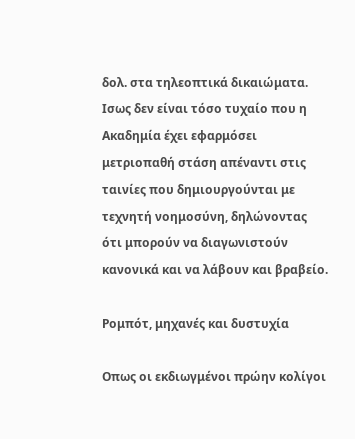δολ. στα τηλεοπτικά δικαιώματα. Ισως δεν είναι τόσο τυχαίο που η Ακαδημία έχει εφαρμόσει μετριοπαθή στάση απέναντι στις ταινίες που δημιουργούνται με τεχνητή νοημοσύνη, δηλώνοντας ότι μπορούν να διαγωνιστούν κανονικά και να λάβουν και βραβείο.

Ρομπότ, μηχανές και δυστυχία

Οπως οι εκδιωγμένοι πρώην κολίγοι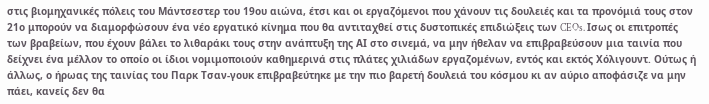στις βιομηχανικές πόλεις του Μάντσεστερ του 19ου αιώνα, έτσι και οι εργαζόμενοι που χάνουν τις δουλειές και τα προνόμιά τους στον 21ο μπορούν να διαμορφώσουν ένα νέο εργατικό κίνημα που θα αντιταχθεί στις δυστοπικές επιδιώξεις των CEOs. Ισως οι επιτροπές των βραβείων, που έχουν βάλει το λιθαράκι τους στην ανάπτυξη της ΑΙ στο σινεμά, να μην ήθελαν να επιβραβεύσουν μια ταινία που δείχνει ένα μέλλον το οποίο οι ίδιοι νομιμοποιούν καθημερινά στις πλάτες χιλιάδων εργαζομένων, εντός και εκτός Χόλιγουντ. Ούτως ή άλλως, ο ήρωας της ταινίας του Παρκ Τσαν-γουκ επιβραβεύτηκε με την πιο βαρετή δουλειά του κόσμου κι αν αύριο αποφάσιζε να μην πάει, κανείς δεν θα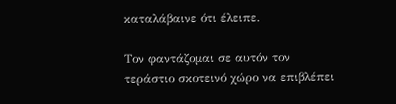καταλάβαινε ότι έλειπε.

Τον φαντάζομαι σε αυτόν τον τεράστιο σκοτεινό χώρο να επιβλέπει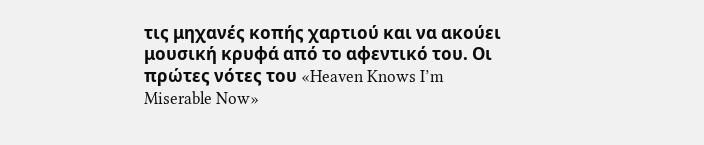τις μηχανές κοπής χαρτιού και να ακούει μουσική κρυφά από το αφεντικό του. Οι πρώτες νότες του «Heaven Knows I’m Miserable Now»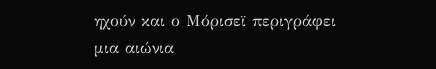ηχούν και ο Μόρισεϊ περιγράφει μια αιώνια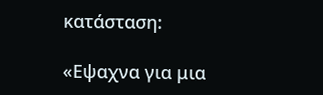κατάσταση:

«Εψαχνα για μια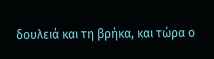δουλειά και τη βρήκα, και τώρα ο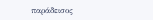παράδεισος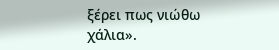ξέρει πως νιώθω χάλια».